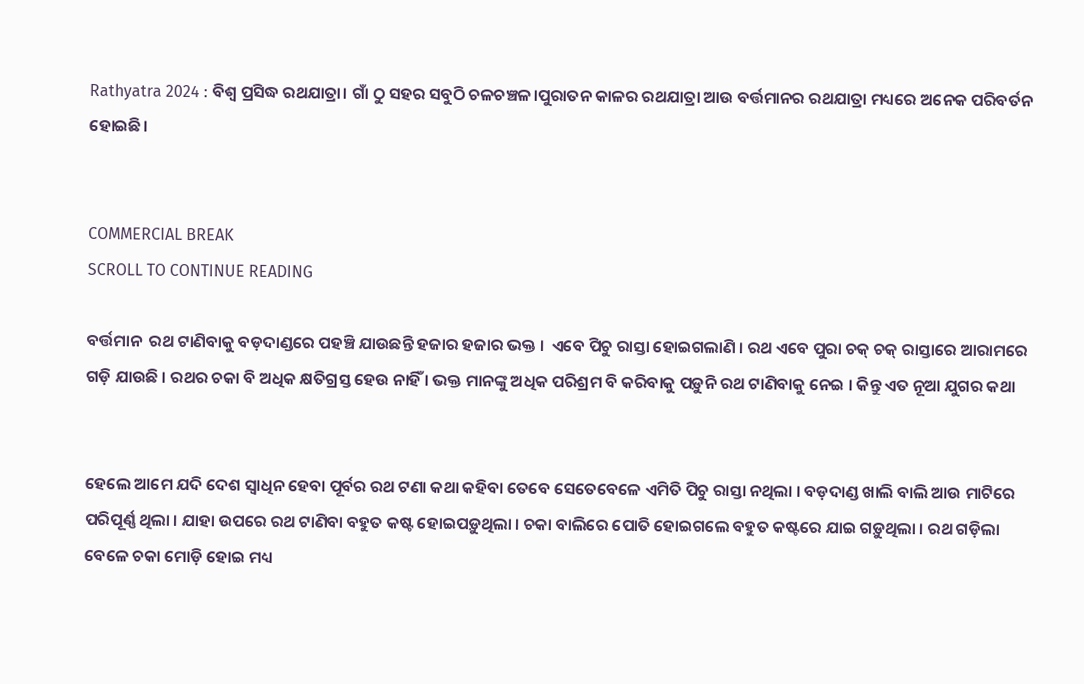Rathyatra 2024 : ବିଶ୍ଵ ପ୍ରସିଦ୍ଧ ରଥଯାତ୍ରା। ଗାଁ ଠୁ ସହର ସବୁଠି ଚଳଚଞ୍ଚଳ।ପୁରାତନ କାଳର ରଥଯାତ୍ରା ଆଉ ବର୍ତ୍ତମାନର ରଥଯାତ୍ରା ମଧ୍ୟରେ ଅନେକ ପରିବର୍ତନ ହୋଇଛି।


COMMERCIAL BREAK
SCROLL TO CONTINUE READING

ବର୍ତ୍ତମାନ  ରଥ ଟାଣିବାକୁ ବଡ଼ଦାଣ୍ଡରେ ପହଞ୍ଚି ଯାଉଛନ୍ତି ହଜାର ହଜାର ଭକ୍ତ ।  ଏବେ ପିଚୁ ରାସ୍ତା ହୋଇଗଲାଣି । ରଥ ଏବେ ପୁରା ଚକ୍ ଚକ୍ ରାସ୍ତାରେ ଆରାମରେ ଗଡ଼ି ଯାଉଛି । ରଥର ଚକା ବି ଅଧିକ କ୍ଷତିଗ୍ରସ୍ତ ହେଉ ନାହିଁ । ଭକ୍ତ ମାନଙ୍କୁ ଅଧିକ ପରିଶ୍ରମ ବି କରିବାକୁ ପଡ଼ୁନି ରଥ ଟାଣିବାକୁ ନେଇ । କିନ୍ତୁ ଏତ ନୂଆ ଯୁଗର କଥା


ହେଲେ ଆମେ ଯଦି ଦେଶ ସ୍ୱାଧିନ ହେବା ପୂର୍ବର ରଥ ଟଣା କଥା କହିବା ତେବେ ସେତେବେଳେ ଏମିତି ପିଚୁ ରାସ୍ତା ନଥିଲା । ବଡ଼ଦାଣ୍ଡ ଖାଲି ବାଲି ଆଉ ମାଟିରେ ପରିପୂର୍ଣ୍ଣ ଥିଲା । ଯାହା ଉପରେ ରଥ ଟାଣିବା ବହୁତ କଷ୍ଟ ହୋଇପଡ଼ୁଥିଲା । ଚକା ବାଲିରେ ପୋତି ହୋଇଗଲେ ବହୁତ କଷ୍ଟରେ ଯାଇ ଗଡ଼ୁଥିଲା । ରଥ ଗଡ଼ିଲା ବେଳେ ଚକା ମୋଡ଼ି ହୋଇ ମଧ୍ୟ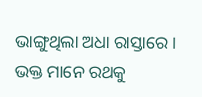ଭାଙ୍ଗୁଥିଲା ଅଧା ରାସ୍ତାରେ । ଭକ୍ତ ମାନେ ରଥକୁ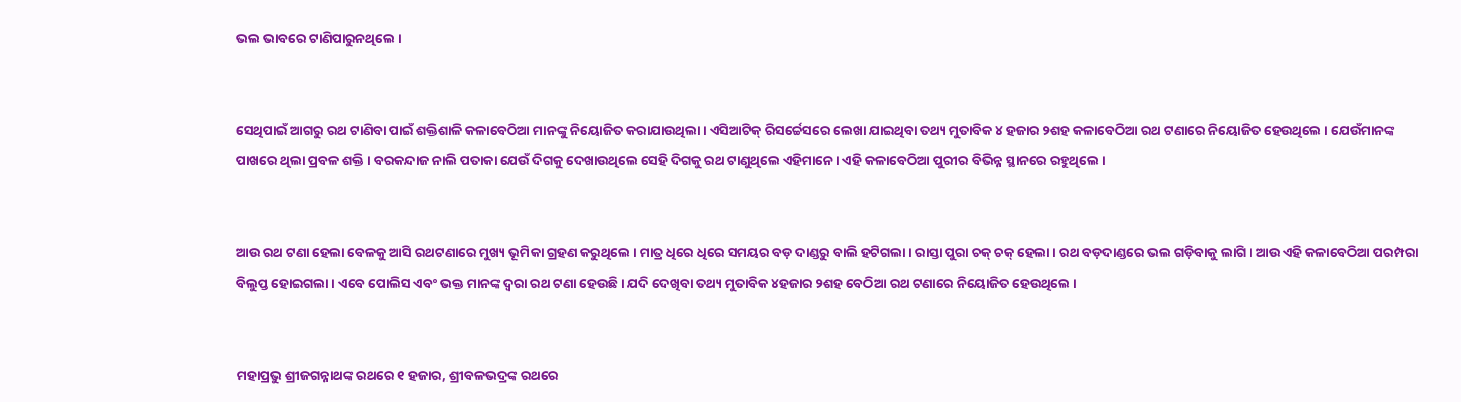ଭଲ ଭାବରେ ଟାଣିପାରୁନଥିଲେ ।


ସେଥିପାଇଁ ଆଗରୁ ରଥ ଟାଣିବା ପାଇଁ ଶକ୍ତିଶାଳି କଳାବେଠିଆ ମାନଙ୍କୁ ନିୟୋଜିତ କରାଯାଉଥିଲା । ଏସିଆଟିକ୍ ରିସର୍ଚ୍ଚେସରେ ଲେଖା ଯାଇଥିବା ତଥ୍ୟ ମୁତାବିକ ୪ ହଜାର ୨ଶହ କଳାବେଠିଆ ରଥ ଟଣାରେ ନିୟୋଜିତ ହେଉଥିଲେ । ଯେଉଁମାନଙ୍କ ପାଖରେ ଥିଲା ପ୍ରବଳ ଶକ୍ତି । ବରକନ୍ଦାଜ ନାଲି ପତାକା ଯେଉଁ ଦିଗକୁ ଦେଖାଉଥିଲେ ସେହି ଦିଗକୁ ରଥ ଟାଣୁଥିଲେ ଏହିମାନେ । ଏହି କଳାବେଠିଆ ପୁରୀର ବିଭିନ୍ନ ସ୍ଥାନରେ ରହୁଥିଲେ ।


ଆଉ ରଥ ଟଣା ହେଲା ବେଳକୁ ଆସି ରଥଟଣାରେ ମୁଖ୍ୟ ଭୂମିକା ଗ୍ରହଣ କରୁଥିଲେ । ମାତ୍ର ଧିରେ ଧିରେ ସମୟର ବଡ଼ ଦାଣ୍ଡରୁ ବାଲି ହଟିଗଲା । ରାସ୍ତା ପୁରା ଚକ୍ ଚକ୍ ହେଲା । ରଥ ବଡ଼ଦାଣ୍ଡରେ ଭଲ ଗଡ଼ିବାକୁ ଲାଗି । ଆଉ ଏହି କଳାବେଠିଆ ପରମ୍ପରା ବିଲୁପ୍ତ ହୋଇଗଲା । ଏବେ ପୋଲିସ ଏବଂ ଭକ୍ତ ମାନଙ୍କ ଦ୍ୱରା ରଥ ଟଣା ହେଉଛି । ଯଦି ଦେଖିବା ତଥ୍ୟ ମୁତାବିକ ୪ହଜାର ୨ଶହ ବେଠିଆ ରଥ ଟଣାରେ ନିୟୋଜିତ ହେଉଥିଲେ ।


ମହାପ୍ରଭୁ ଶ୍ରୀଜଗନ୍ନାଥଙ୍କ ରଥରେ ୧ ହଜାର, ଶ୍ରୀବଳଭଦ୍ରଙ୍କ ରଥରେ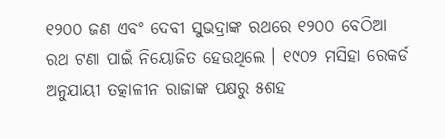୧୨୦୦ ଜଣ ଏବଂ ଦେବୀ ସୁଭଦ୍ରାଙ୍କ ରଥରେ ୧୨୦୦ ବେଠିଆ ରଥ ଟଣା ପାଇଁ ନିୟୋଜିତ ହେଉଥିଲେ । ୧୯୦୨ ମସିହା ରେକର୍ଡ ଅନୁଯାୟୀ ତତ୍କାଳୀନ ରାଜାଙ୍କ ପକ୍ଷରୁ ୫ଶହ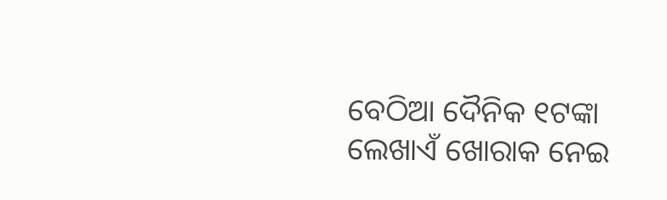ବେଠିଆ ଦୈନିକ ୧ଟଙ୍କା ଲେଖାଏଁ ଖୋରାକ ନେଇ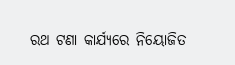ରଥ ଟଣା କାର୍ଯ୍ୟରେ ନିୟୋଜିତ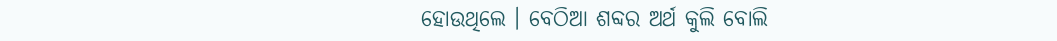ହୋଉଥିଲେ । ବେଠିଆ ଶବ୍ଦର ଅର୍ଥ କୁଲି ବୋଲି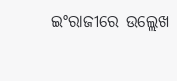ଇଂରାଜୀରେ ଉଲ୍ଲେଖ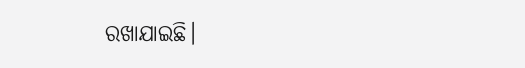ରଖାଯାଇଛି।